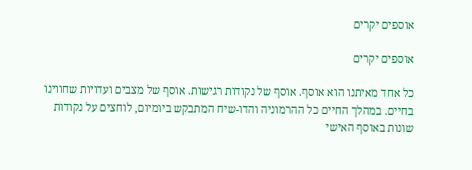אוספים יקרים

אוספים יקרים

כל אחד מאיתנו הוא אוסף. אוסף של נקודות רגישות. אוסף של מצבים ועדויות שחווינו בחיים. במהלך החיים כל ההרמוניה והדו-שיח המתבקש ביומיום, לוחצים על נקודות שונות באוסף האישי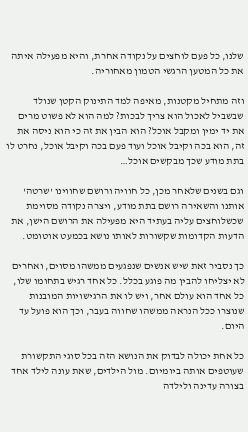שלנו, כל פעם לוחצים על נקודה אחרת, והיא מפעילה איתה את כל המטען הרגשי הטמון מאחוריה.

וזה מתחיל מקטנות, מאיפה למד התינוק הקטן שנולד שבשביל לאכול הוא צריך לבכות? למה הוא לא פשוט מרים את יד ימין ומקבל אוכל? הוא הבין את זה כי הוא ניסה את זה, הוא בכה וקיבל אוכל ועוד פעם בכה וקיבל אוכל, נחרט לו בתת מודע שכך מבקשים אוכל…

וגם בשנים שלאחר מכן, כל חוויה ורושם שחווינו 'שרטה' אותנו והשאירה רושם בתת מודע, ויצרה נקודה מסוימת שכשלוחצים עליה בעתיד היא מפעילה את הרושם הישן, את הדעות הקדומות שקשורות לאותו נושא בכמעט אוטומט.

כך נסביר זאת שיש אנשים שנפגעים ממשהו מסוים, ואחרים לא יצליחו להבין מה פוגע בכלל. כל אחד רגיש בתחומו שלו, כל אחד הוא עולם אחר, ויש לו את הרגישויות המובנות שנוצרו ככל הנראה ממשהו שחווה בעבר, וכך הוא פועל עד היום.

כל אחת יכולה לבדוק את הנושא הזה בכל סוגי התקשורת שעוטפים אותה ביומיום. מול הילדים, שאת עונה לילד אחד בצורה עדינה ולילדה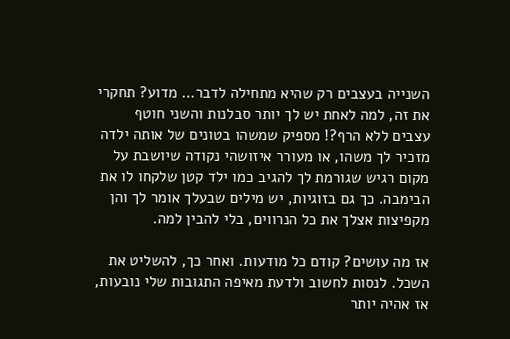השנייה בעצבים רק שהיא מתחילה לדבר… מדוע? תחקרי את זה, למה לאחת יש לך יותר סבלנות והשני חוטף עצבים ללא הרף?! מספיק שמשהו בטונים של אותה ילדה מזכיר לך משהו, או מעורר איזושהי נקודה שיושבת על מקום רגיש שגורמת לך להגיב כמו ילד קטן שלקחו לו את הבימבה. כך גם בזוגיות, יש מילים שבעלך אומר לך והן מקפיצות אצלך את כל הנרווים, בלי להבין למה.

אז מה עושים? קודם כל מודעות. ואחר כך, להשליט את השכל. לנסות לחשוב ולדעת מאיפה התגובות שלי נובעות, אז אהיה יותר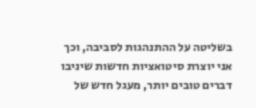בשליטה על ההתנהגות לסביבה, וכך אני יוצרת סיטואציות חדשות שיניבו דברים טובים יותר, מעגל חדש של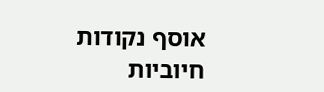אוסף נקודות חיוביות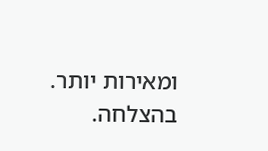ומאירות יותר. בהצלחה.